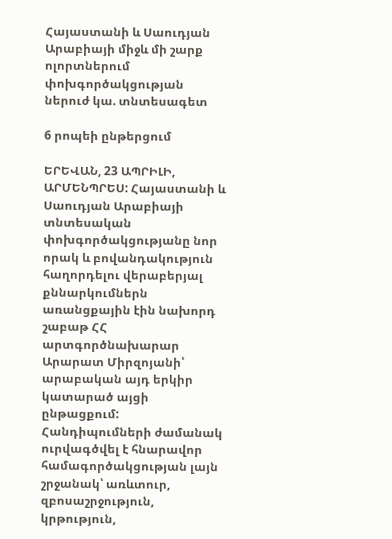Հայաստանի և Սաուդյան Արաբիայի միջև մի շարք ոլորտներում փոխգործակցության ներուժ կա. տնտեսագետ

6 րոպեի ընթերցում

ԵՐԵՎԱՆ, 23 ԱՊՐԻԼԻ, ԱՐՄԵՆՊՐԵՍ: Հայաստանի և Սաուդյան Արաբիայի տնտեսական փոխգործակցությանը նոր որակ և բովանդակություն հաղորդելու վերաբերյալ քննարկումներն առանցքային էին նախորդ շաբաթ ՀՀ արտգործնախարար Արարատ Միրզոյանի՝ արաբական այդ երկիր կատարած այցի ընթացքում: Հանդիպումների ժամանակ ուրվագծվել է հնարավոր համագործակցության լայն շրջանակ՝ առևտուր, զբոսաշրջություն, կրթություն,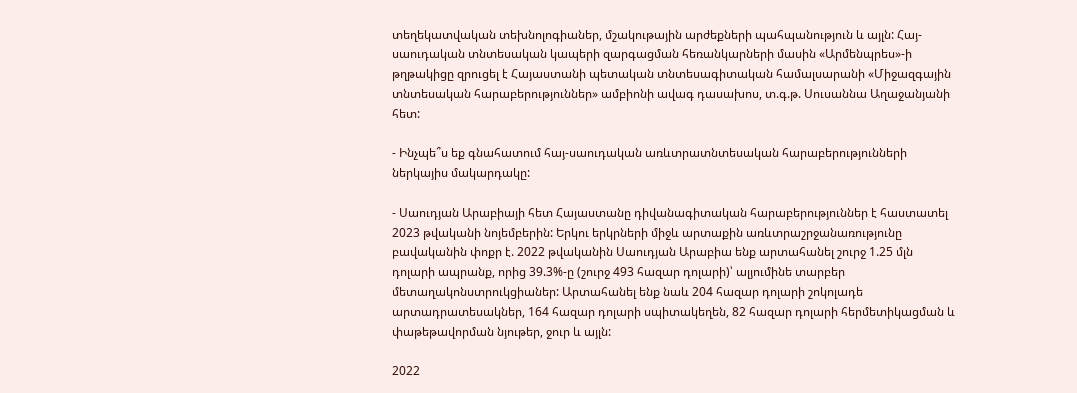տեղեկատվական տեխնոլոգիաներ, մշակութային արժեքների պահպանություն և այլն: Հայ-սաուդական տնտեսական կապերի զարգացման հեռանկարների մասին «Արմենպրես»-ի թղթակիցը զրուցել է Հայաստանի պետական տնտեսագիտական համալսարանի «Միջազգային տնտեսական հարաբերություններ» ամբիոնի ավագ դասախոս, տ.գ.թ. Սուսաննա Աղաջանյանի հետ:

- Ինչպե՞ս եք գնահատում հայ-սաուդական առևտրատնտեսական հարաբերությունների ներկայիս մակարդակը:

- Սաուդյան Արաբիայի հետ Հայաստանը դիվանագիտական հարաբերություններ է հաստատել 2023 թվականի նոյեմբերին: Երկու երկրների միջև արտաքին առևտրաշրջանառությունը բավականին փոքր է. 2022 թվականին Սաուդյան Արաբիա ենք արտահանել շուրջ 1.25 մլն դոլարի ապրանք, որից 39.3%-ը (շուրջ 493 հազար դոլարի)՝ ալյումինե տարբեր մետաղակոնստրուկցիաներ: Արտահանել ենք նաև 204 հազար դոլարի շոկոլադե արտադրատեսակներ, 164 հազար դոլարի սպիտակեղեն, 82 հազար դոլարի հերմետիկացման և փաթեթավորման նյութեր, ջուր և այլն:

2022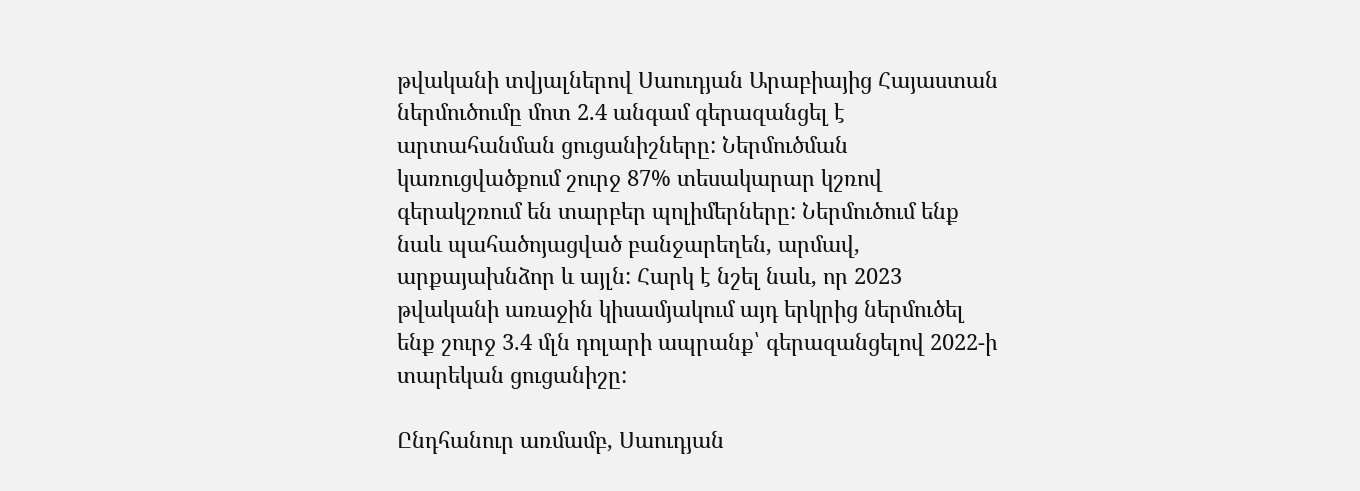թվականի տվյալներով Սաուդյան Արաբիայից Հայաստան ներմուծումը մոտ 2.4 անգամ գերազանցել է արտահանման ցուցանիշները: Ներմուծման կառուցվածքում շուրջ 87% տեսակարար կշռով գերակշռում են տարբեր պոլիմերները: Ներմուծում ենք նաև պահածոյացված բանջարեղեն, արմավ, արքայախնձոր և այլն: Հարկ է նշել նաև, որ 2023 թվականի առաջին կիսամյակում այդ երկրից ներմուծել ենք շուրջ 3.4 մլն դոլարի ապրանք՝ գերազանցելով 2022-ի տարեկան ցուցանիշը:

Ընդհանուր առմամբ, Սաուդյան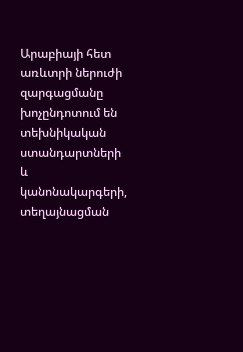Արաբիայի հետ առևտրի ներուժի զարգացմանը խոչընդոտում են տեխնիկական ստանդարտների և կանոնակարգերի, տեղայնացման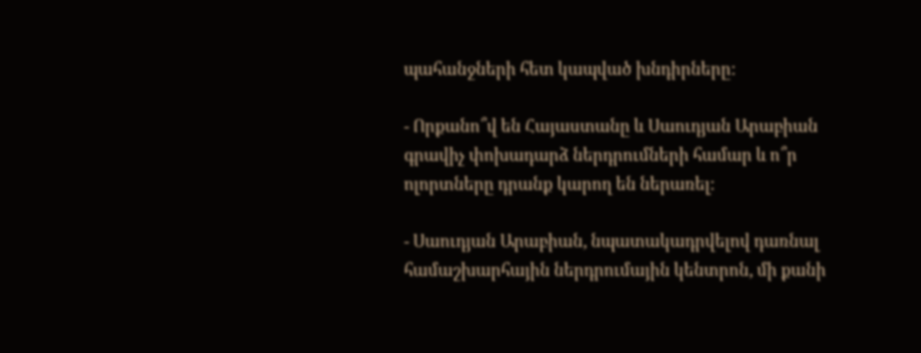պահանջների հետ կապված խնդիրները:

- Որքանո՞վ են Հայաստանը և Սաուդյան Արաբիան գրավիչ փոխադարձ ներդրումների համար և ո՞ր ոլորտները դրանք կարող են ներառել:

- Սաուդյան Արաբիան, նպատակադրվելով դառնալ համաշխարհային ներդրումային կենտրոն, մի քանի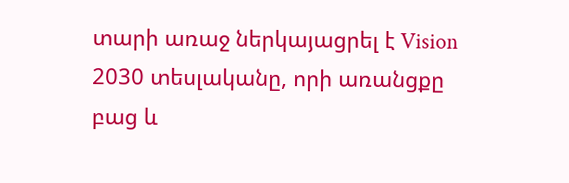տարի առաջ ներկայացրել է Vision 2030 տեսլականը, որի առանցքը բաց և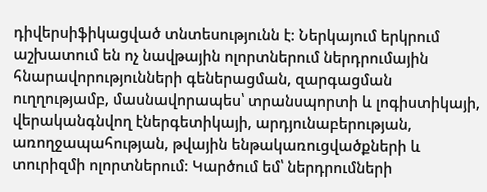դիվերսիֆիկացված տնտեսությունն է: Ներկայում երկրում աշխատում են ոչ նավթային ոլորտներում ներդրումային հնարավորությունների գեներացման, զարգացման ուղղությամբ, մասնավորապես՝ տրանսպորտի և լոգիստիկայի, վերականգնվող էներգետիկայի, արդյունաբերության, առողջապահության, թվային ենթակառուցվածքների և տուրիզմի ոլորտներում: Կարծում եմ՝ ներդրումների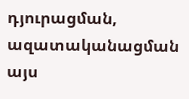դյուրացման, ազատականացման այս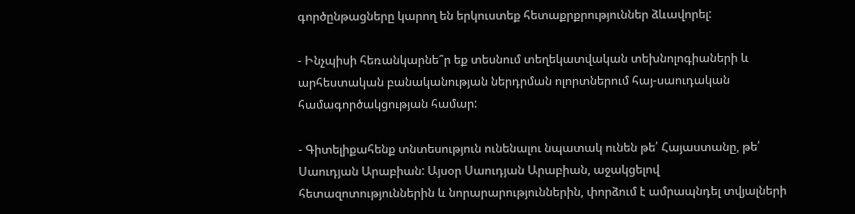գործընթացները կարող են երկուստեք հետաքրքրություններ ձևավորել:

- Ինչպիսի հեռանկարնե՞ր եք տեսնում տեղեկատվական տեխնոլոգիաների և արհեստական բանականության ներդրման ոլորտներում հայ-սաուդական համագործակցության համար:

- Գիտելիքահենք տնտեսություն ունենալու նպատակ ունեն թե՛ Հայաստանը, թե՛ Սաուդյան Արաբիան: Այսօր Սաուդյան Արաբիան, աջակցելով հետազոտություններին և նորարարություններին, փորձում է ամրապնդել տվյալների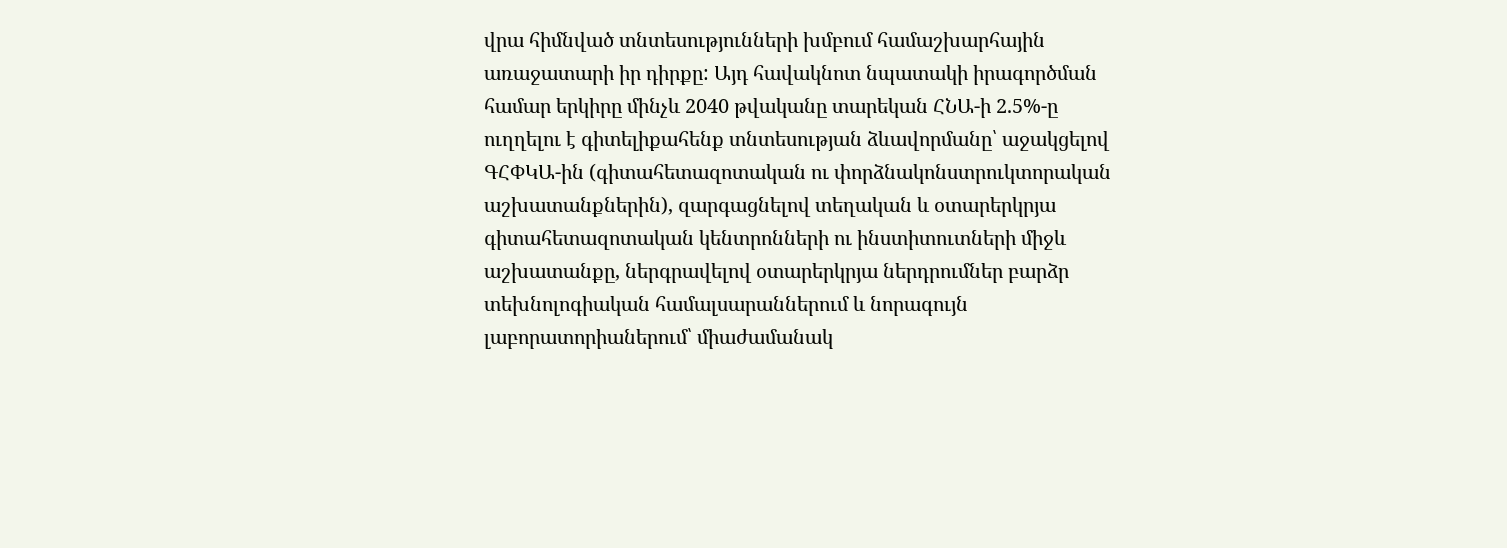վրա հիմնված տնտեսությունների խմբում համաշխարհային առաջատարի իր դիրքը: Այդ հավակնոտ նպատակի իրագործման համար երկիրը մինչև 2040 թվականը տարեկան ՀՆԱ-ի 2.5%-ը ուղղելու է գիտելիքահենք տնտեսության ձևավորմանը՝ աջակցելով ԳՀՓԿԱ-ին (գիտահետազոտական ու փորձնակոնստրուկտորական աշխատանքներին), զարգացնելով տեղական և օտարերկրյա գիտահետազոտական կենտրոնների ու ինստիտուտների միջև աշխատանքը, ներգրավելով օտարերկրյա ներդրումներ բարձր տեխնոլոգիական համալսարաններում և նորագույն լաբորատորիաներում՝ միաժամանակ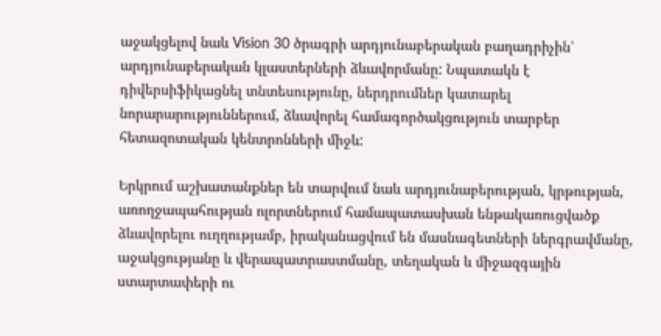աջակցելով նաև Vision 30 ծրագրի արդյունաբերական բաղադրիչին՝ արդյունաբերական կլաստերների ձևավորմանը: Նպատակն է դիվերսիֆիկացնել տնտեսությունը, ներդրումներ կատարել նորարարություններում, ձևավորել համագործակցություն տարբեր հետազոտական կենտրոնների միջև:

Երկրում աշխատանքներ են տարվում նաև արդյունաբերության, կրթության, առողջապահության ոլորտներում համապատասխան ենթակառուցվածք ձևավորելու ուղղությամբ, իրականացվում են մասնագետների ներգրավմանը, աջակցությանը և վերապատրաստմանը, տեղական և միջազգային ստարտափերի ու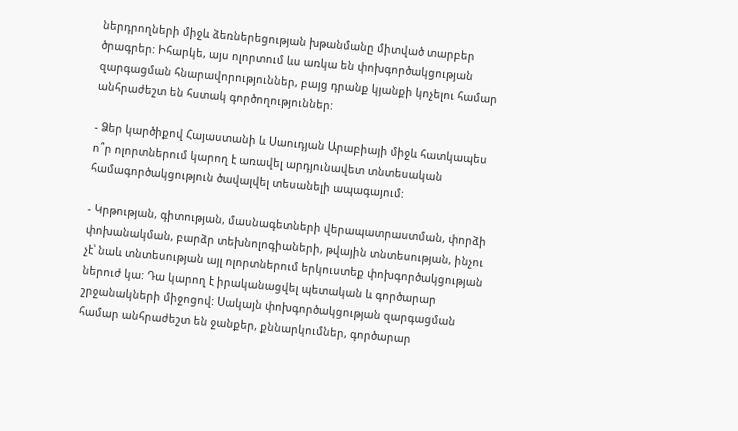ներդրողների միջև ձեռներեցության խթանմանը միտված տարբեր ծրագրեր: Իհարկե, այս ոլորտում ևս առկա են փոխգործակցության զարգացման հնարավորություններ, բայց դրանք կյանքի կոչելու համար անհրաժեշտ են հստակ գործողություններ:

- Ձեր կարծիքով Հայաստանի և Սաուդյան Արաբիայի միջև հատկապես ո՞ր ոլորտներում կարող է առավել արդյունավետ տնտեսական համագործակցություն ծավալվել տեսանելի ապագայում:

- Կրթության, գիտության, մասնագետների վերապատրաստման, փորձի փոխանակման, բարձր տեխնոլոգիաների, թվային տնտեսության, ինչու չէ՝ նաև տնտեսության այլ ոլորտներում երկուստեք փոխգործակցության ներուժ կա: Դա կարող է իրականացվել պետական և գործարար շրջանակների միջոցով: Սակայն փոխգործակցության զարգացման համար անհրաժեշտ են ջանքեր, քննարկումներ, գործարար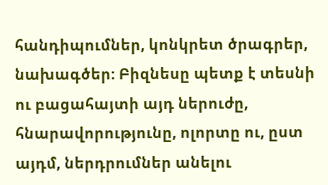հանդիպումներ, կոնկրետ ծրագրեր, նախագծեր: Բիզնեսը պետք է տեսնի ու բացահայտի այդ ներուժը, հնարավորությունը, ոլորտը ու, ըստ այդմ, ներդրումներ անելու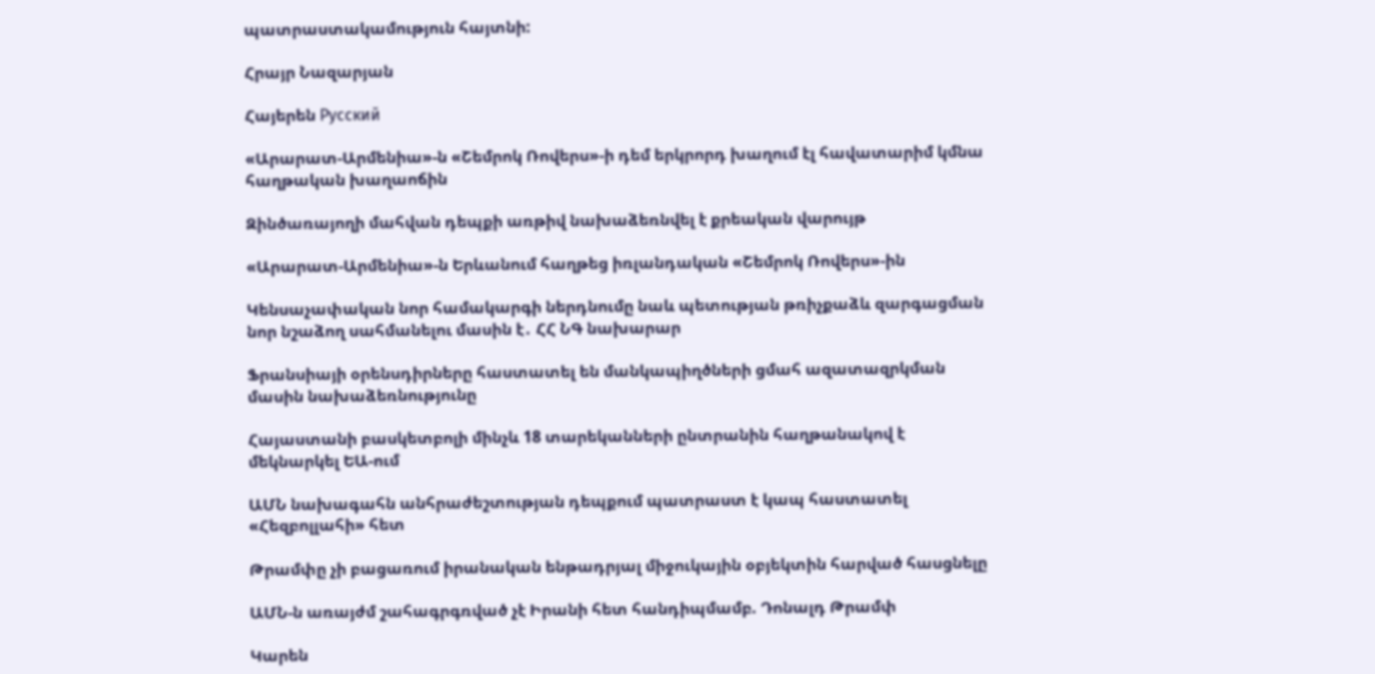պատրաստակամություն հայտնի:

Հրայր Նազարյան

Հայերեն Русский

«Արարատ-Արմենիա»-ն «Շեմրոկ Ռովերս»-ի դեմ երկրորդ խաղում էլ հավատարիմ կմնա հաղթական խաղաոճին

Զինծառայողի մահվան դեպքի առթիվ նախաձեռնվել է քրեական վարույթ

«Արարատ-Արմենիա»-ն Երևանում հաղթեց իռլանդական «Շեմրոկ Ռովերս»-ին

Կենսաչափական նոր համակարգի ներդնումը նաև պետության թռիչքաձև զարգացման նոր նշաձող սահմանելու մասին է․ ՀՀ ՆԳ նախարար

Ֆրանսիայի օրենսդիրները հաստատել են մանկապիղծների ցմահ ազատազրկման մասին նախաձեռնությունը

Հայաստանի բասկետբոլի մինչև 18 տարեկանների ընտրանին հաղթանակով է մեկնարկել ԵԱ-ում

ԱՄՆ նախագահն անհրաժեշտության դեպքում պատրաստ է կապ հաստատել «Հեզբոլլահի» հետ

Թրամփը չի բացառում իրանական ենթադրյալ միջուկային օբյեկտին հարված հասցնելը

ԱՄՆ-ն առայժմ շահագրգռված չէ Իրանի հետ հանդիպմամբ. Դոնալդ Թրամփ

Կարեն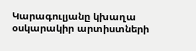Կարագուլյանը կխաղա օսկարակիր արտիստների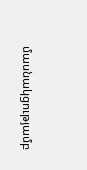մասնակցությամբ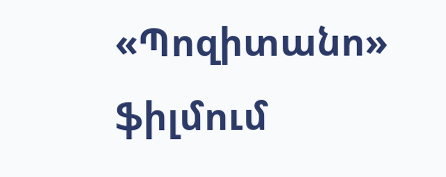«Պոզիտանո» ֆիլմում